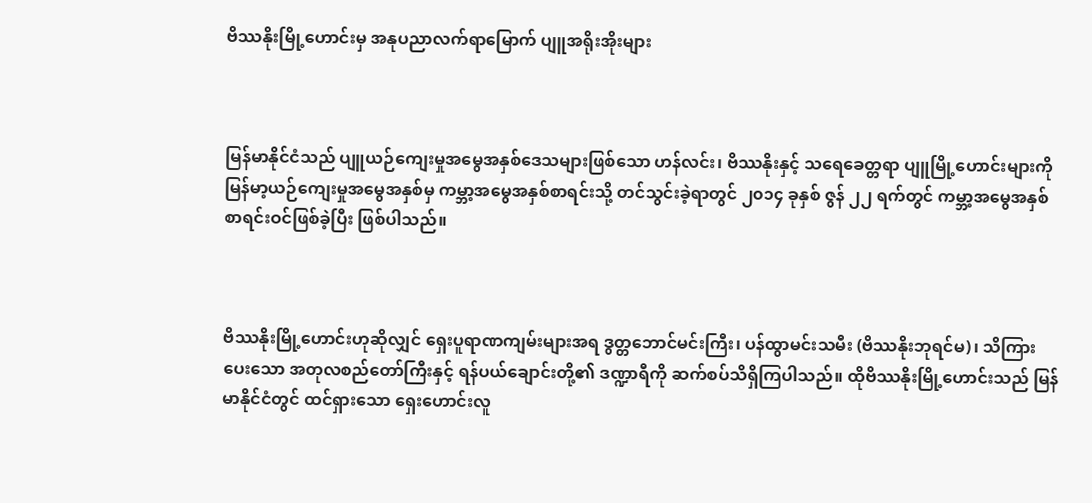ဗိဿနိုးမြို့ဟောင်းမှ အနုပညာလက်ရာမြောက် ပျူအရိုးအိုးများ



မြန်မာနိုင်ငံသည် ပျူယဉ်ကျေးမှုအမွေအနှစ်ဒေသများဖြစ်သော ဟန်လင်း၊ ဗိဿနိုးနှင့် သရေခေတ္တရာ ပျူမြို့ဟောင်းများကို မြန်မာ့ယဉ်ကျေးမှုအမွေအနှစ်မှ ကမ္ဘာ့အမွေအနှစ်စာရင်းသို့ တင်သွင်းခဲ့ရာတွင် ၂၀၁၄ ခုနှစ် ဇွန် ၂၂ ရက်တွင် ကမ္ဘာ့အမွေအနှစ်စာရင်းဝင်ဖြစ်ခဲ့ပြီး ဖြစ်ပါသည်။



ဗိဿနိုးမြို့ဟောင်းဟုဆိုလျှင် ရှေးပူရာဏကျမ်းများအရ ဒွတ္တဘောင်မင်းကြီး၊ ပန်ထွာမင်းသမီး (ဗိဿနိုးဘုရင်မ)၊ သိကြားပေးသော အတုလစည်တော်ကြီးနှင့် ရန်ပယ်ချောင်းတို့၏ ဒဏ္ဍာရီကို ဆက်စပ်သိရှိကြပါသည်။ ထိုဗိဿနိုးမြို့ဟောင်းသည် မြန်မာနိုင်ငံတွင် ထင်ရှားသော ရှေးဟောင်းလူ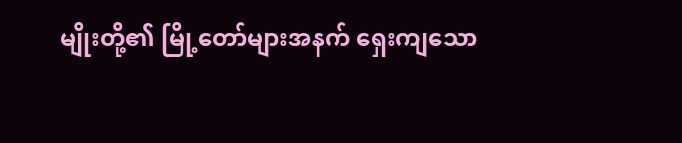မျိုးတို့၏ မြို့တော်များအနက် ရှေးကျသော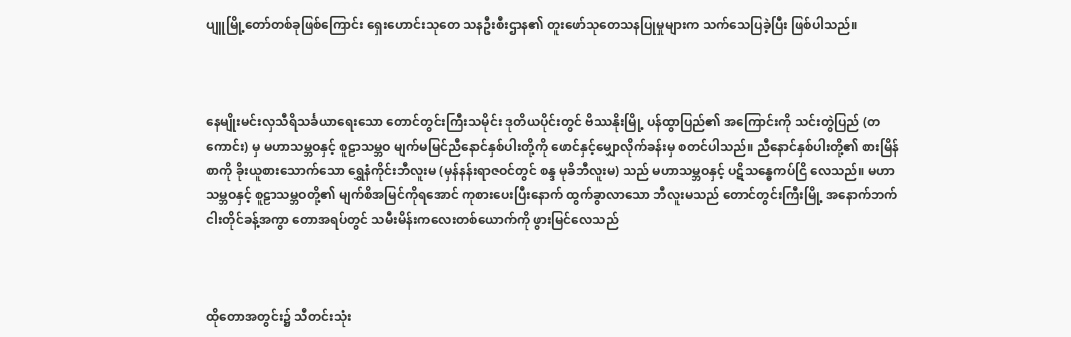ပျူမြို့တော်တစ်ခုဖြစ်ကြောင်း ရှေးဟောင်းသုတေ သနဦးစီးဌာန၏ တူးဖော်သုတေသနပြုမှုများက သက်သေပြခဲ့ပြီး ဖြစ်ပါသည်။



နေမျိုးမင်းလှသီရိသင်္ခယာရေးသော တောင်တွင်းကြီးသမိုင်း ဒုတိယပိုင်းတွင် ဗိဿနိုးမြို့ ပန်ထွာပြည်၏ အကြောင်းကို သင်းတွဲပြည် (တကောင်း) မှ မဟာသမ္ဘဝနှင့် စူဠာသမ္ဘဝ မျက်မမြင်ညီနောင်နှစ်ပါးတို့ကို ဖောင်နှင့်မျှောလိုက်ခန်းမှ စတင်ပါသည်။ ညီနောင်နှစ်ပါးတို့၏ စားမြိန်စာကို ခိုးယူစားသောက်သော ရွှေနံကိုင်းဘီလူးမ (မှန်နန်းရာဇဝင်တွင် စန္ဒ မုခိဘီလူးမ) သည် မဟာသမ္ဘဝနှင့် ပဋိသန္ဓေကပ်ငြိ လေသည်။ မဟာသမ္ဘဝနှင့် စူဠာသမ္ဘဝတို့၏ မျက်စိအမြင်ကိုရအောင် ကုစားပေးပြီးနောက် ထွက်ခွာလာသော ဘီလူးမသည် တောင်တွင်းကြီးမြို့ အနောက်ဘက် ငါးတိုင်ခန့်အကွာ တောအရပ်တွင် သမီးမိန်းကလေးတစ်ယောက်ကို ဖွားမြင်လေသည်



ထိုတောအတွင်း၌ သီတင်းသုံး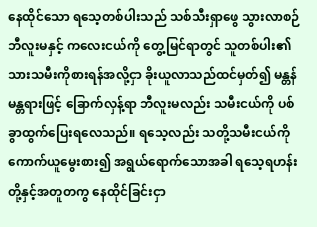နေထိုင်သော ရသေ့တစ်ပါးသည် သစ်သီးရှာဖွေ သွားလာစဉ် ဘီလူးမနှင့် ကလေးငယ်ကို တွေ့မြင်ရာတွင် သူတစ်ပါး၏ သားသမီးကိုစားရန်အလို့ငှာ ခိုးယူလာသည်ထင်မှတ်၍ မန္တန်မန္တရားဖြင့် ခြောက်လှန့်ရာ ဘီလူးမလည်း သမီးငယ်ကို ပစ်ခွာထွက်ပြေးရလေသည်။ ရသေ့လည်း သတို့သမီးငယ်ကို ကောက်ယူမွေးစား၍ အရွယ်ရောက်သောအခါ ရသေ့ရဟန်းတို့နှင့်အတူတကွ နေထိုင်ခြင်းငှာ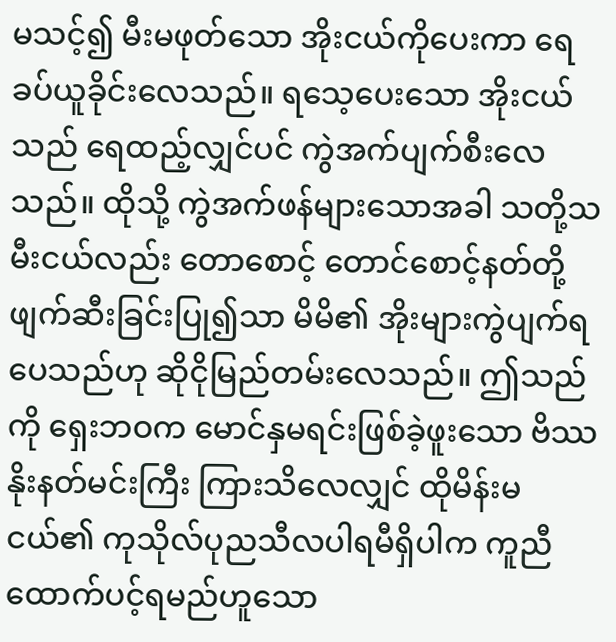မသင့်၍ မီးမဖုတ်သော အိုးငယ်ကိုပေးကာ ရေခပ်ယူခိုင်းလေသည်။ ရသေ့ပေးသော အိုးငယ်သည် ရေထည့်လျှင်ပင် ကွဲအက်ပျက်စီးလေသည်။ ထိုသို့ ကွဲအက်ဖန်များသောအခါ သတို့သမီးငယ်လည်း တောစောင့် တောင်စောင့်နတ်တို့ ဖျက်ဆီးခြင်းပြု၍သာ မိမိ၏ အိုးများကွဲပျက်ရပေသည်ဟု ဆိုငိုမြည်တမ်းလေသည်။ ဤသည်ကို ရှေးဘဝက မောင်နှမရင်းဖြစ်ခဲ့ဖူးသော ဗိဿနိုးနတ်မင်းကြီး ကြားသိလေလျှင် ထိုမိန်းမငယ်၏ ကုသိုလ်ပုညသီလပါရမီရှိပါက ကူညီထောက်ပင့်ရမည်ဟူသော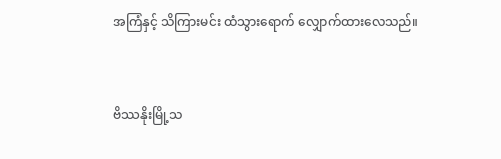အကြံနှင့် သိကြားမင်း ထံသွားရောက် လျှောက်ထားလေသည်။



ဗိဿနိုးမြို့သ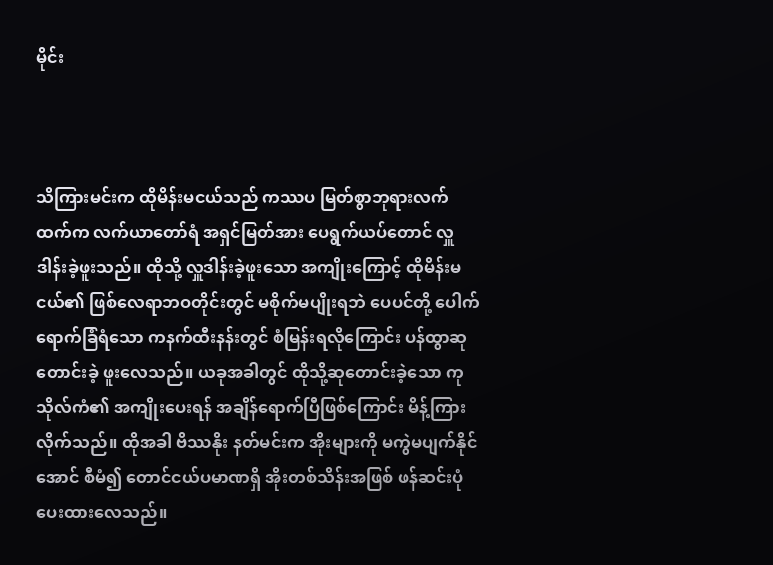မိုင်း



သိကြားမင်းက ထိုမိန်းမငယ်သည် ကဿပ မြတ်စွာဘုရားလက်ထက်က လက်ယာတော်ရံ အရှင်မြတ်အား ပေရွက်ယပ်တောင် လှူဒါန်းခဲ့ဖူးသည်။ ထိုသို့ လှူဒါန်းခဲ့ဖူးသော အကျိုးကြောင့် ထိုမိန်းမငယ်၏ ဖြစ်လေရာဘဝတိုင်းတွင် မစိုက်မပျိုးရဘဲ ပေပင်တို့ ပေါက်ရောက်ခြံရံသော ကနက်ထီးနန်းတွင် စံမြန်းရလိုကြောင်း ပန်ထွာဆုတောင်းခဲ့ ဖူးလေသည်။ ယခုအခါတွင် ထိုသို့ဆုတောင်းခဲ့သော ကုသိုလ်ကံ၏ အကျိုးပေးရန် အချိန်ရောက်ပြီဖြစ်ကြောင်း မိန့်ကြားလိုက်သည်။ ထိုအခါ ဗိဿနိုး နတ်မင်းက အိုးများကို မကွဲမပျက်နိုင်အောင် စီမံ၍ တောင်ငယ်ပမာဏရှိ အိုးတစ်သိန်းအဖြစ် ဖန်ဆင်းပုံပေးထားလေသည်။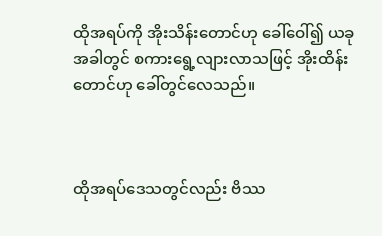ထိုအရပ်ကို အိုးသိန်းတောင်ဟု ခေါ်ဝေါ်၍ ယခုအခါတွင် စကားရွေ့လျားလာသဖြင့် အိုးထိန်းတောင်ဟု ခေါ်တွင်လေသည်။



ထိုအရပ်ဒေသတွင်လည်း ဗိဿ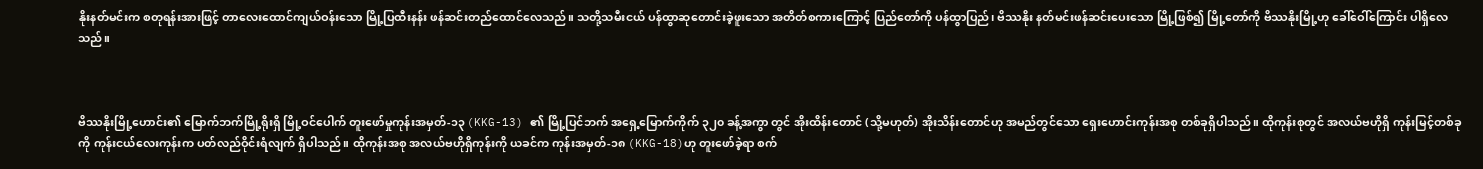နိုးနတ်မင်းက စတုရန်းအားဖြင့် တာလေးထောင်ကျယ်ဝန်းသော မြို့ပြထီးနန်း ဖန်ဆင်းတည်ထောင်လေသည်။ သတို့သမီးငယ် ပန်ထွာဆုတောင်းခဲ့ဖူးသော အတိတ်စကားကြောင့် ပြည်တော်ကို ပန်ထွာပြည်၊ ဗိဿနိုး နတ်မင်းဖန်ဆင်းပေးသော မြို့ဖြစ်၍ မြို့တော်ကို ဗိဿနိုးမြို့ဟု ခေါ်ဝေါ်ကြောင်း ပါရှိလေသည်။



ဗိဿနိုးမြို့ဟောင်း၏ မြောက်ဘက်မြို့ရိုးရှိ မြို့ဝင်ပေါက် တူးဖော်မှုကုန်းအမှတ်-၁၃ (KKG-13) ၏ မြို့ပြင်ဘက် အရှေ့မြောက်ကိုက် ၃၂၀ ခန့်အကွာ တွင် အိုးထိန်းတောင် (သို့မဟုတ်) အိုးသိန်းတောင်ဟု အမည်တွင်သော ရှေးဟောင်းကုန်းအစု တစ်ခုရှိပါသည်။ ထိုကုန်းစုတွင် အလယ်ဗဟိုရှိ ကုန်းမြင့်တစ်ခုကို ကုန်းငယ်လေးကုန်းက ပတ်လည်ဝိုင်းရံလျက် ရှိပါသည်။ ထိုကုန်းအစု အလယ်ဗဟိုရှိကုန်းကို ယခင်က ကုန်းအမှတ်-၁၈ (KKG-18)ဟု တူးဖော်ခဲ့ရာ စက်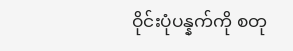ဝိုင်းပုံပန္နက်ကို စတု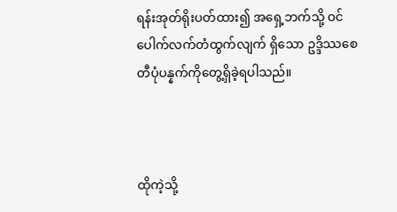ရန်းအုတ်ရိုးပတ်ထား၍ အရှေ့ဘက်သို့ ဝင်ပေါက်လက်တံထွက်လျက် ရှိသော ဥဒ္ဒိဿစေတီပုံပန္နက်ကိုတွေ့ရှိခဲ့ရပါသည်။



ထိုကဲ့သို့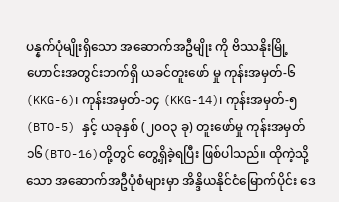ပန္နက်ပုံမျိုးရှိသော အဆောက်အဦမျိုး ကို ဗိဿနိုးမြို့ဟောင်းအတွင်းဘက်ရှိ ယခင်တူးဖော် မှု ကုန်းအမှတ်-၆ (KKG-6)၊ ကုန်းအမှတ်-၁၄ (KKG-14)၊ ကုန်းအမှတ်-၅ (BTO-5) နှင့် ယခုနှစ် (၂၀ဝ၃ ခု) တူးဖော်မှု ကုန်းအမှတ် ၁၆(BTO-16)တို့တွင် တွေ့ရှိခဲ့ရပြီး ဖြစ်ပါသည်။ ထိုကဲ့သို့သော အဆောက်အဦပုံစံများမှာ အိန္ဒိယနိုင်ငံမြောက်ပိုင်း ဒေ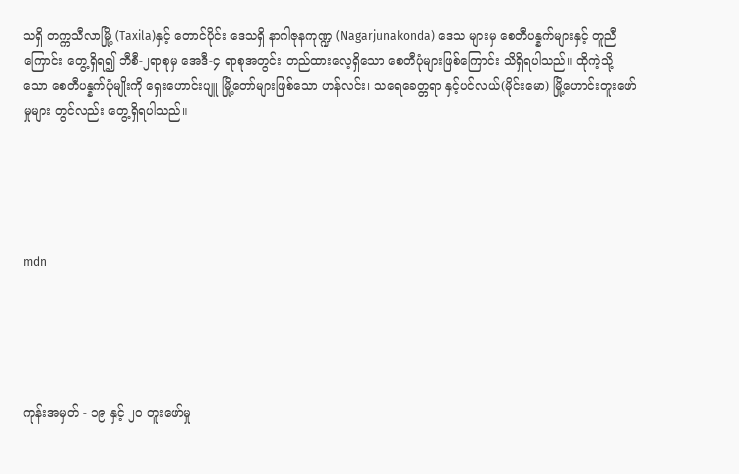သရှိ တက္ကသီလာမြို့ (Taxila)နှင့် တောင်ပိုင်း ဒေသရှိ နာဂါဇုနကုဏ္ဍ (Nagarjunakonda) ဒေသ များမှ စေတီပန္နက်များနှင့် တူညီကြောင်း တွေ့ရှိရ၍ ဘီစီ-၂ရာစုမှ အေဒီ-၄ ရာစုအတွင်း တည်ထားလေ့ရှိသော စေတီပုံများဖြစ်ကြောင်း သိရှိရပါသည်။ ထိုကဲ့သို့သော စေတီပန္နက်ပုံမျိုးကို ရှေးဟောင်းပျူ မြို့တော်များဖြစ်သော ဟန်လင်း၊ သရေခေတ္တရာ နှင့်ပင်လယ်(မိုင်းမော) မြို့ဟောင်းတူးဖော်မှုများ တွင်လည်း တွေ့ရှိရပါသည်။





mdn





ကုန်းအမှတ် - ၁၉ နှင့် ၂၀ တူးဖော်မှု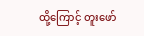ထို့ကြောင့် တူးဖော်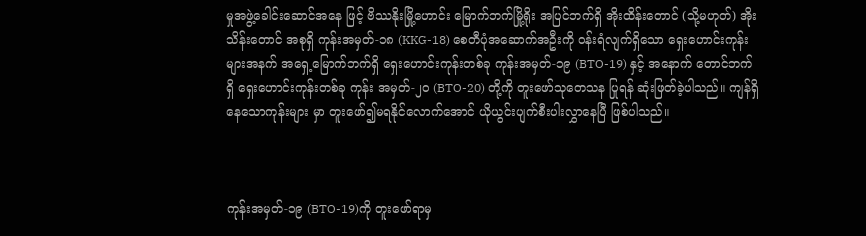မှုအဖွဲ့ခေါင်းဆောင်အနေ ဖြင့် ဗိဿနိုးမြို့ဟောင်း မြောက်ဘက်မြို့ရိုး အပြင်ဘက်ရှိ အိုးထိန်းတောင် (သို့မဟုတ်) အိုးသိန်းတောင် အစုရှိ ကုန်းအမှတ်-၁၈ (KKG-18) စေတီပုံအဆောက်အဦးကို ဝန်းရံလျက်ရှိသော ရှေးဟောင်းကုန်းများအနက် အရှေ့မြောက်ဘက်ရှိ ရှေးဟောင်းကုန်းတစ်ခု ကုန်းအမှတ်-၁၉ (BTO-19) နှင့် အနောက် တောင်ဘက်ရှိ ရှေးဟောင်းကုန်းတစ်ခု ကုန်း အမှတ်-၂၀ (BTO-20) တို့ကို တူးဖော်သုတေသန ပြုရန် ဆုံးဖြတ်ခဲ့ပါသည်။ ကျန်ရှိနေသောကုန်းများ မှာ တူးဖော်၍မရနိုင်လောက်အောင် ယိုယွင်းပျက်စီးပါးလွှာနေပြီ ဖြစ်ပါသည်။



ကုန်းအမှတ်-၁၉ (BTO-19)ကို တူးဖော်ရာမှ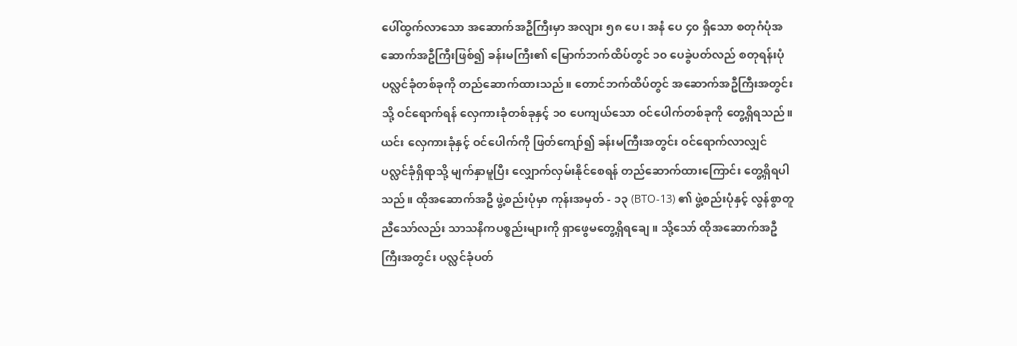ပေါ်ထွက်လာသော အဆောက်အဦကြီးမှာ အလျား ၅၈ ပေ၊ အနံ ပေ ၄၀ ရှိသော စတုဂံပုံအဆောက်အဦကြီးဖြစ်၍ ခန်းမကြီး၏ မြောက်ဘက်ထိပ်တွင် ၁၀ ပေခွဲပတ်လည် စတုရန်းပုံ ပလ္လင်ခုံတစ်ခုကို တည်ဆောက်ထားသည်။ တောင်ဘက်ထိပ်တွင် အဆောက်အဦကြီးအတွင်းသို့ ဝင်ရောက်ရန် လှေကားခုံတစ်ခုနှင့် ၁၀ ပေကျယ်သော ဝင်ပေါက်တစ်ခုကို တွေ့ရှိရသည်။ ယင်း လှေကားခုံနှင့် ဝင်ပေါက်ကို ဖြတ်ကျော်၍ ခန်းမကြီးအတွင်း ဝင်ရောက်လာလျှင် ပလ္လင်ခုံရှိရာသို့ မျက်နှာမူပြီး လျှောက်လှမ်းနိုင်စေရန် တည်ဆောက်ထားကြောင်း တွေ့ရှိရပါသည်။ ထိုအဆောက်အဦ ဖွဲ့စည်းပုံမှာ ကုန်းအမှတ် - ၁၃ (BTO-13) ၏ ဖွဲ့စည်းပုံနှင့် လွန်စွာတူညီသော်လည်း သာသနိကပစ္စည်းများကို ရှာဖွေမတွေ့ရှိရချေ။ သို့သော် ထိုအဆောက်အဦကြီးအတွင်း ပလ္လင်ခုံပတ်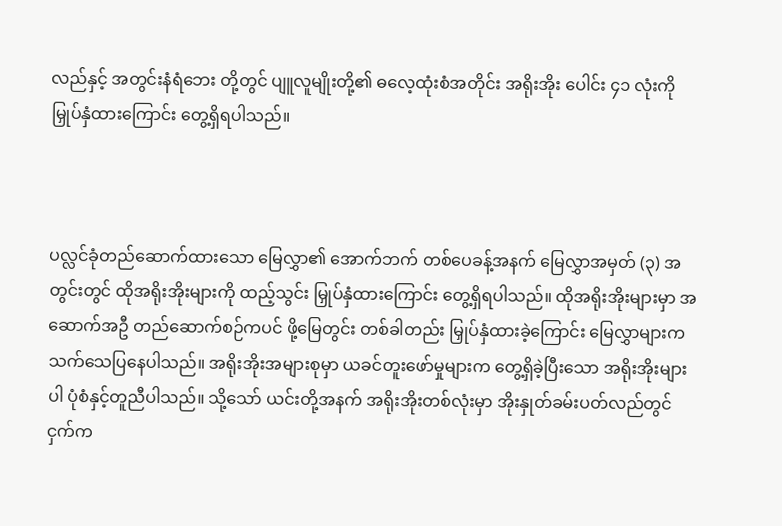လည်နှင့် အတွင်းနံရံဘေး တို့တွင် ပျူလူမျိုးတို့၏ ဓလေ့ထုံးစံအတိုင်း အရိုးအိုး ပေါင်း ၄၁ လုံးကို မြှုပ်နှံထားကြောင်း တွေ့ရှိရပါသည်။



ပလ္လင်ခုံတည်ဆောက်ထားသော မြေလွှာ၏ အောက်ဘက် တစ်ပေခန့်အနက် မြေလွှာအမှတ် (၃) အတွင်းတွင် ထိုအရိုးအိုးများကို ထည့်သွင်း မြှုပ်နှံထားကြောင်း တွေ့ရှိရပါသည်။ ထိုအရိုးအိုးများမှာ အဆောက်အဦ တည်ဆောက်စဉ်ကပင် ဖို့မြေတွင်း တစ်ခါတည်း မြှုပ်နှံထားခဲ့ကြောင်း မြေလွှာများက သက်သေပြနေပါသည်။ အရိုးအိုးအများစုမှာ ယခင်တူးဖော်မှုများက တွေ့ရှိခဲ့ပြီးသော အရိုးအိုးများပါ ပုံစံနှင့်တူညီပါသည်။ သို့သော် ယင်းတို့အနက် အရိုးအိုးတစ်လုံးမှာ အိုးနှုတ်ခမ်းပတ်လည်တွင် ငှက်က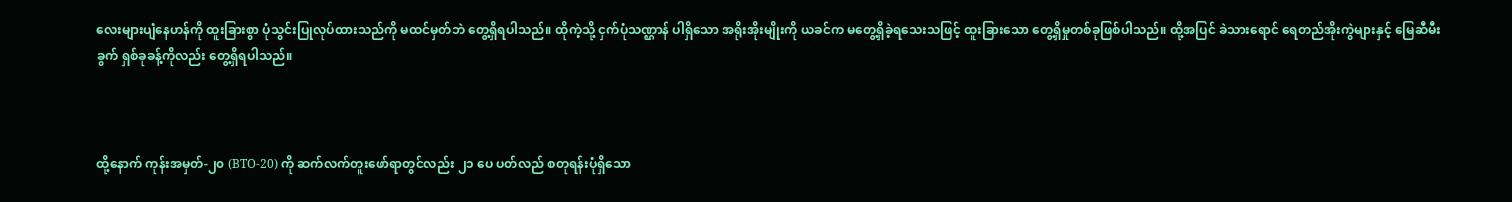လေးများပျံနေဟန်ကို ထူးခြားစွာ ပုံသွင်းပြုလုပ်ထားသည်ကို မထင်မှတ်ဘဲ တွေ့ရှိရပါသည်။ ထိုကဲ့သို့ ငှက်ပုံသဏ္ဌာန် ပါရှိသော အရိုးအိုးမျိုးကို ယခင်က မတွေ့ရှိခဲ့ရသေးသဖြင့် ထူးခြားသော တွေ့ရှိမှုတစ်ခုဖြစ်ပါသည်။ ထို့အပြင် ခဲသားရောင် ရေတည်အိုးကွဲများနှင့် မြေဆီမီးခွက် ရှစ်ခုခန့်ကိုလည်း တွေ့ရှိရပါသည်။



ထို့နောက် ကုန်းအမှတ်-၂၀ (BTO-20) ကို ဆက်လက်တူးဖော်ရာတွင်လည်း ၂၁ ပေ ပတ်လည် စတုရန်းပုံရှိသော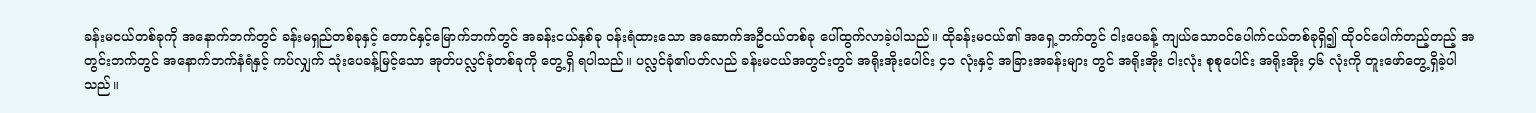ခန်းမငယ်တစ်ခုကို အနောက်ဘက်တွင် ခန်းမရှည်တစ်ခုနှင့် တောင်နှင့်မြောက်ဘက်တွင် အခန်းငယ်နှစ်ခု ဝန်းရံထားသော အဆောက်အဦငယ်တစ်ခု ပေါ်ထွက်လာခဲ့ပါသည်။ ထိုခန်းမငယ်၏ အရှေ့ဘက်တွင် ငါးပေခန့် ကျယ်သောဝင်ပေါက်ငယ်တစ်ခုရှိ၍ ထိုဝင်ပေါက်တည့်တည့် အတွင်းဘက်တွင် အနောက်ဘက်နံရံနှင့် ကပ်လျှက် သုံးပေခန့်မြင့်သော အုတ်ပလ္လင်ခုံတစ်ခုကို တွေ့ရှိ ရပါသည်။ ပလ္လင်ခုံ၏ပတ်လည် ခန်းမငယ်အတွင်းတွင် အရိုးအိုးပေါင်း ၄၁ လုံးနှင့် အခြားအခန်းများ တွင် အရိုးအိုး ငါးလုံး စုစုပေါင်း အရိုးအိုး ၄၆ လုံးကို တူးဖော်တွေ့ရှိခဲ့ပါသည်။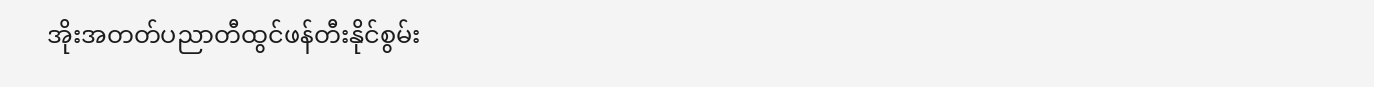အိုးအတတ်ပညာတီထွင်ဖန်တီးနိုင်စွမ်း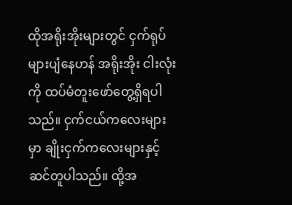ထိုအရိုးအိုးများတွင် ငှက်ရုပ်များပျံနေဟန် အရိုးအိုး ငါးလုံးကို ထပ်မံတူးဖော်တွေ့ရှိရပါသည်။ ငှက်ငယ်ကလေးများမှာ ချိုးငှက်ကလေးများနှင့် ဆင်တူပါသည်။ ထို့အ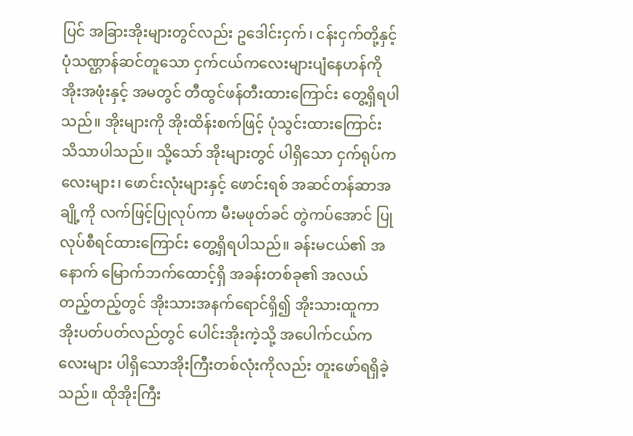ပြင် အခြားအိုးများတွင်လည်း ဥဒေါင်းငှက်၊ ငန်းငှက်တို့နှင့် ပုံသဏ္ဌာန်ဆင်တူသော ငှက်ငယ်ကလေးများပျံနေဟန်ကို အိုးအဖုံးနှင့် အမတွင် တီထွင်ဖန်တီးထားကြောင်း တွေ့ရှိရပါသည်။ အိုးများကို အိုးထိန်းစက်ဖြင့် ပုံသွင်းထားကြောင်း သိသာပါသည်။ သို့သော် အိုးများတွင် ပါရှိသော ငှက်ရုပ်ကလေးများ၊ ဖောင်းလုံးများနှင့် ဖောင်းရစ် အဆင်တန်ဆာအချို့ကို လက်ဖြင့်ပြုလုပ်ကာ မီးမဖုတ်ခင် တွဲကပ်အောင် ပြုလုပ်စီရင်ထားကြောင်း တွေ့ရှိရပါသည်။ ခန်းမငယ်၏ အနောက် မြောက်ဘက်ထောင့်ရှိ အခန်းတစ်ခု၏ အလယ် တည့်တည့်တွင် အိုးသားအနက်ရောင်ရှိ၍ အိုးသားထူကာ အိုးပတ်ပတ်လည်တွင် ပေါင်းအိုးကဲ့သို့ အပေါက်ငယ်ကလေးများ ပါရှိသောအိုးကြီးတစ်လုံးကိုလည်း တူးဖော်ရရှိခဲ့သည်။ ထိုအိုးကြီး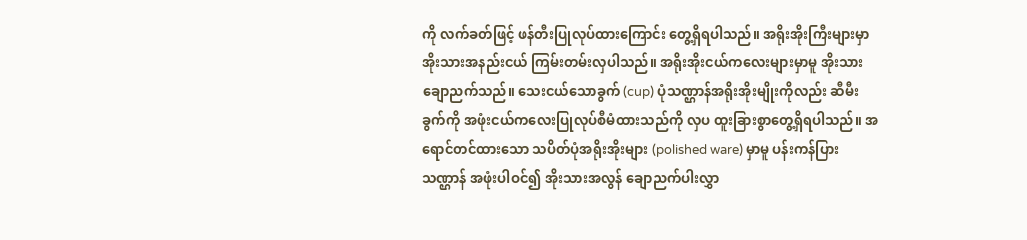ကို လက်ခတ်ဖြင့် ဖန်တီးပြုလုပ်ထားကြောင်း တွေ့ရှိရပါသည်။ အရိုးအိုးကြီးများမှာ အိုးသားအနည်းငယ် ကြမ်းတမ်းလှပါသည်။ အရိုးအိုးငယ်ကလေးများမှာမူ အိုးသားချောညက်သည်။ သေးငယ်သောခွက် (cup) ပုံသဏ္ဌာန်အရိုးအိုးမျိုးကိုလည်း ဆီမီးခွက်ကို အဖုံးငယ်ကလေးပြုလုပ်စီမံထားသည်ကို လှပ ထူးခြားစွာတွေ့ရှိရပါသည်။ အရောင်တင်ထားသော သပိတ်ပုံအရိုးအိုးများ (polished ware) မှာမူ ပန်းကန်ပြားသဏ္ဌာန် အဖုံးပါဝင်၍ အိုးသားအလွန် ချောညက်ပါးလွှာ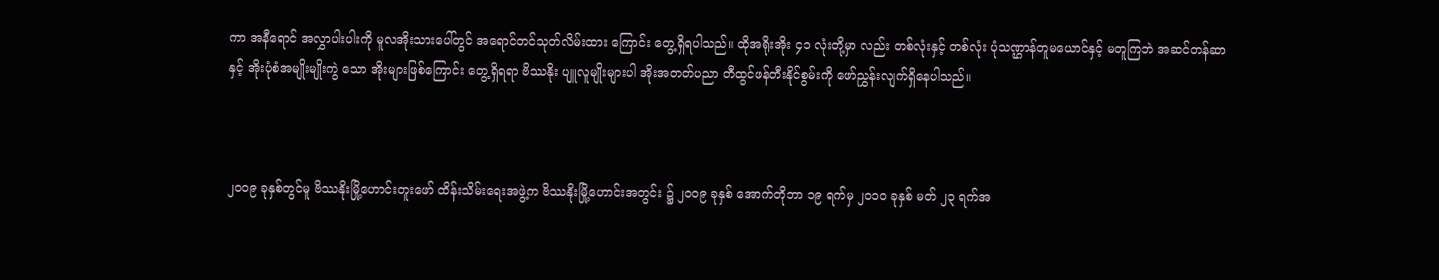ကာ အနီရောင် အလွှာပါးပါးကို မူလအိုးသားပေါ်တွင် အရောင်တင်သုတ်လိမ်းထား ကြောင်း တွေ့ရှိရပါသည်။ ထိုအရိုးအိုး ၄၁ လုံးတို့မှာ လည်း တစ်လုံးနှင့် တစ်လုံး ပုံသဏ္ဌာန်တူမယောင်နှင့် မတူကြဘဲ အဆင်တန်ဆာနှင့် အိုးပုံစံအမျိုးမျိုးကွဲ သော အိုးများဖြစ်ကြောင်း တွေ့ရှိရရာ ဗိဿနိုး ပျူလူမျိုးများပါ အိုးအတတ်ပညာ တီထွင်ဖန်တီးနိုင်စွမ်းကို ဖော်ညွှန်းလျက်ရှိနေပါသည်။



၂၀ဝ၉ ခုနှစ်တွင်မူ ဗိဿနိုးမြို့ဟောင်းတူးဖော် ထိန်းသိမ်းရေးအဖွဲ့က ဗိဿနိုးမြို့ဟောင်းအတွင်း ၌ ၂၀ဝ၉ ခုနှစ် အောက်တိုဘာ ၁၉ ရက်မှ ၂၀၁၀ ခုနှစ် မတ် ၂၃ ရက်အ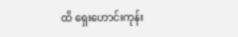ထိ ရှေးဟောင်းကုန်း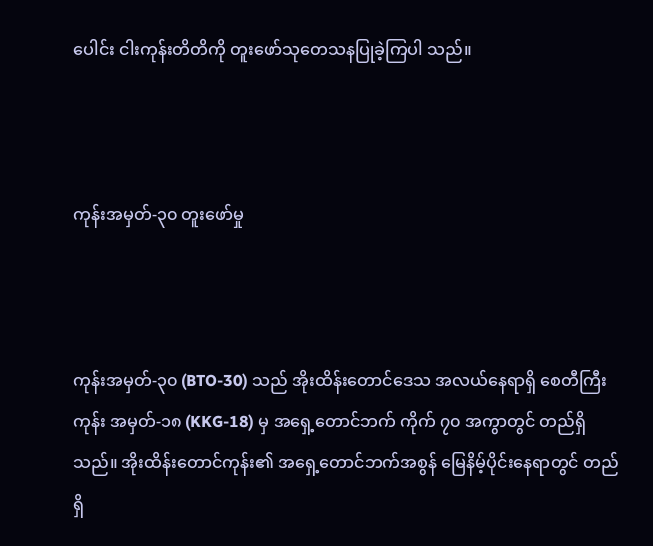ပေါင်း ငါးကုန်းတိတိကို တူးဖော်သုတေသနပြုခဲ့ကြပါ သည်။



ကုန်းအမှတ်-၃၀ တူးဖော်မှု



ကုန်းအမှတ်-၃၀ (BTO-30) သည် အိုးထိန်းတောင်ဒေသ အလယ်နေရာရှိ စေတီကြီးကုန်း အမှတ်-၁၈ (KKG-18) မှ အရှေ့တောင်ဘက် ကိုက် ၇၀ အကွာတွင် တည်ရှိသည်။ အိုးထိန်းတောင်ကုန်း၏ အရှေ့တောင်ဘက်အစွန် မြေနိမ့်ပိုင်းနေရာတွင် တည်ရှိ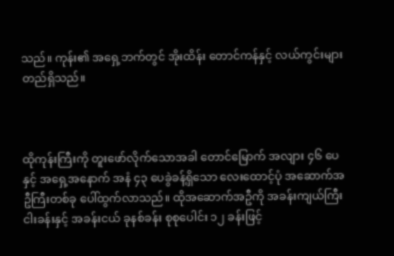သည်။ ကုန်း၏ အရှေ့ဘက်တွင် အိုးထိန်း တောင်ကန်နှင့် လယ်ကွင်းများတည်ရှိသည်။



ထိုကုန်းကြီးကို တူးဖော်လိုက်သောအခါ တောင်မြောက် အလျား ၄၆ ပေနှင့် အရှေ့အနောက် အနံ ၄၃ ပေခွဲခန့်ရှိသော လေးထောင့်ပုံ အဆောက်အဦကြီးတစ်ခု ပေါ်ထွက်လာသည်။ ထိုအဆောက်အဦကို အခန်းကျယ်ကြီး ငါးခန်းနှင့် အခန်းငယ် ခုနစ်ခန်း စုစုပေါင်း ၁၂ ခန်းဖြင့်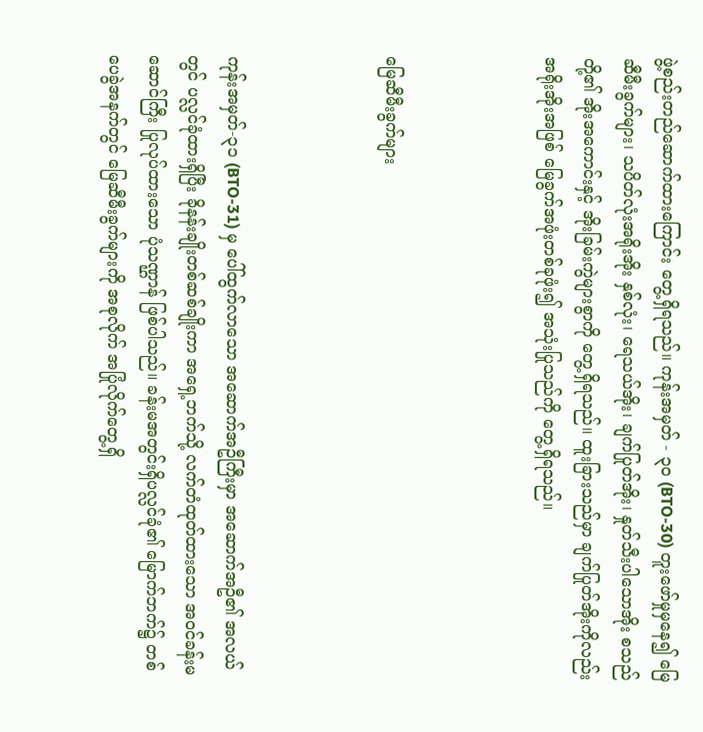ဖွဲ့စည်းတည်ဆောက်ထားကြောင်း တွေ့ရှိရသည်။ ကုန်းအမှတ် - ၃၀ (BTO-30) တူးဖော်မှုမှနေ၍ မြေဆီမီးခွက်များ၊ သပိတ်လုံးအရိုးအိုး နှစ်လုံး၊ ရေသယ်အိုး၊ ချက်ပြုတ်အိုး၊ နှုတ်သီးပါသောအိုး စသည်တို့၏ အိုးအကောင်းနှင့် အိုးခြမ်းကွဲများစွာကို တွေ့ရှိရသည်။ ထူးခြားသည်မှာ ချက်ပြုတ်အိုးကိုလည်း အရိုးအိုးအဖြစ် မြေခွက်အဖုံးတစ်ခုဖုံး၍ အသုံးပြုသည်ကို တွေ့ရှိရသည်။



မြေဆီမီးခွက်များ



ကုန်းအမှတ်-၃၁ (BTO-31) မှ ပေါ်ထွက်လာသော အဆောက်အဦကြီးမှာ အဆောက်အဦ၏ အလယ်တွင် ပလ္လင်ခုံထားရှိပြီး ခိုနန်းချိုးတစ်ဆစ်ချိုးကာ အရှေ့ဘက်သို့ လက်တံထုတ်ထားသော အဝင်ခန်းမဆောင်ကြီး ပြုလုပ်ထားသော ပုံသဏ္ဌာန် ဖြစ်ပါသည်။ ခန်းမအတွင်းရှိပလ္လင်ခုံ၏ မြောက်ဘက်၌ တစ်ပေခွဲအနက်တွင် မြေဆီမီးခွက်များကို အစုလိုက် အပြုံလိုက်တွေ့ရှိ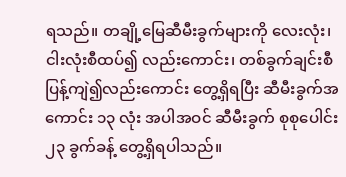ရသည်။ တချို့မြေဆီမီးခွက်များကို လေးလုံး၊ ငါးလုံးစီထပ်၍ လည်းကောင်း၊ တစ်ခွက်ချင်းစီ ပြန့်ကျဲ၍လည်းကောင်း တွေ့ရှိရပြီး ဆီမီးခွက်အကောင်း ၁၃ လုံး အပါအဝင် ဆီမီးခွက် စုစုပေါင်း၂၃ ခွက်ခန့် တွေ့ရှိရပါသည်။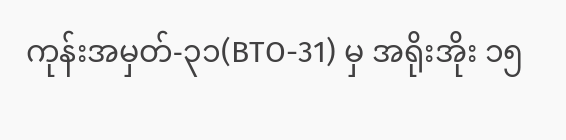ကုန်းအမှတ်-၃၁(BTO-31) မှ အရိုးအိုး ၁၅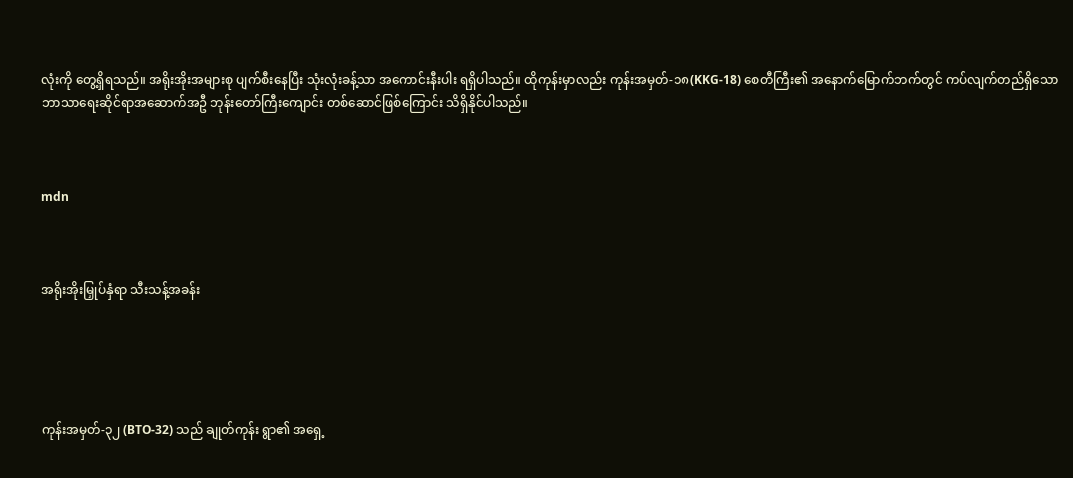လုံးကို တွေ့ရှိရသည်။ အရိုးအိုးအများစု ပျက်စီးနေပြီး သုံးလုံးခန့်သာ အကောင်းနီးပါး ရရှိပါသည်။ ထိုကုန်းမှာလည်း ကုန်းအမှတ်-၁၈(KKG-18) စေတီကြီး၏ အနောက်မြောက်ဘက်တွင် ကပ်လျက်တည်ရှိသော ဘာသာရေးဆိုင်ရာအဆောက်အဦ ဘုန်းတော်ကြီးကျောင်း တစ်ဆောင်ဖြစ်ကြောင်း သိရှိနိုင်ပါသည်။



mdn



အရိုးအိုးမြှုပ်နှံရာ သီးသန့်အခန်း





ကုန်းအမှတ်-၃၂ (BTO-32) သည် ချုတ်ကုန်း ရွာ၏ အရှေ့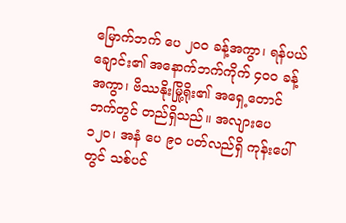မြောက်ဘက် ပေ ၂၀ဝ ခန့်အကွာ၊ ရန်ပယ်ချောင်း၏ အနောက်ဘက်ကိုက် ၄၀ဝ ခန့် အကွာ၊ ဗိဿနိုးမြို့ရိုး၏ အရှေ့တောင်ဘက်တွင် တည်ရှိသည်။ အလျားပေ ၁၂၀၊ အနံ ပေ ၉၀ ပတ်လည်ရှိ ကုန်းပေါ်တွင် သစ်ပင်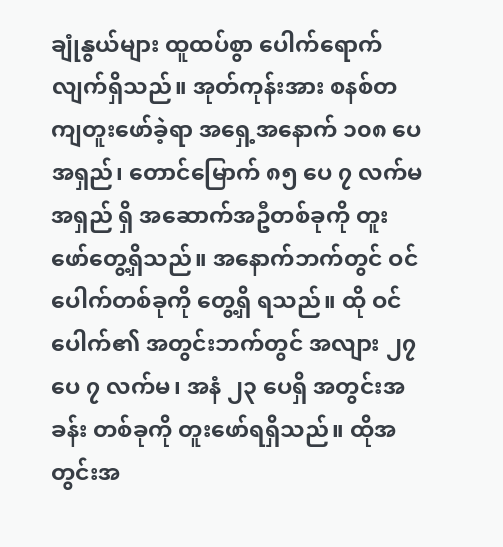ချုံနွယ်များ ထူထပ်စွာ ပေါက်ရောက်လျက်ရှိသည်။ အုတ်ကုန်းအား စနစ်တကျတူးဖော်ခဲ့ရာ အရှေ့အနောက် ၁၀၈ ပေအရှည်၊ တောင်မြောက် ၈၅ ပေ ၇ လက်မအရှည် ရှိ အဆောက်အဦတစ်ခုကို တူးဖော်တွေ့ရှိသည်။ အနောက်ဘက်တွင် ဝင်ပေါက်တစ်ခုကို တွေ့ရှိ ရသည်။ ထို ဝင်ပေါက်၏ အတွင်းဘက်တွင် အလျား ၂၇ ပေ ၇ လက်မ၊ အနံ ၂၃ ပေရှိ အတွင်းအခန်း တစ်ခုကို တူးဖော်ရရှိသည်။ ထိုအတွင်းအ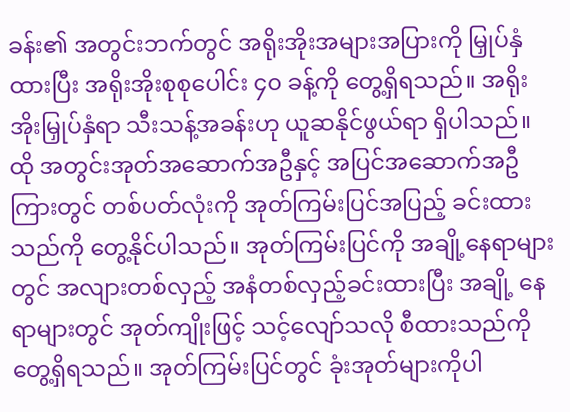ခန်း၏ အတွင်းဘက်တွင် အရိုးအိုးအများအပြားကို မြှုပ်နှံ ထားပြီး အရိုးအိုးစုစုပေါင်း ၄၀ ခန့်ကို တွေ့ရှိရသည်။ အရိုးအိုးမြှုပ်နှံရာ သီးသန့်အခန်းဟု ယူဆနိုင်ဖွယ်ရာ ရှိပါသည်။ ထို အတွင်းအုတ်အဆောက်အဦနှင့် အပြင်အဆောက်အဦကြားတွင် တစ်ပတ်လုံးကို အုတ်ကြမ်းပြင်အပြည့် ခင်းထားသည်ကို တွေ့နိုင်ပါသည်။ အုတ်ကြမ်းပြင်ကို အချို့နေရာများတွင် အလျားတစ်လှည့် အနံတစ်လှည့်ခင်းထားပြီး အချို့ နေရာများတွင် အုတ်ကျိုးဖြင့် သင့်လျော်သလို စီထားသည်ကို တွေ့ရှိရသည်။ အုတ်ကြမ်းပြင်တွင် ခုံးအုတ်များကိုပါ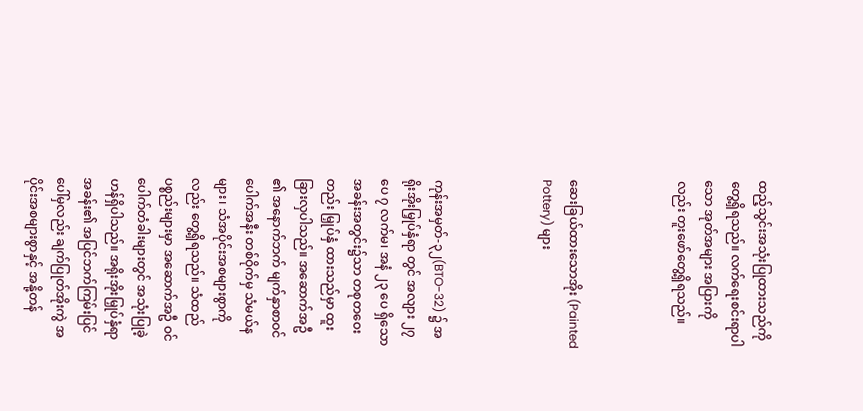ထည့်သွင်းအသုံးပြုထားသည်ကို တွေ့ရှိရသည်။ လက်ရေးစင်းရာပါသော အုတ်အများ အပြားကိုလည်း တူးဖော်တွေ့ရှိရသည်။



ဆေးခြယ်ထားသောအိုး (Painted Pottery) များ



ကုန်းအမှတ်-၃၂(BTO-32) ၌ အရိုးအိုးမြှုပ်နှံရာ တွင် အလျား ၂၇ ပေ ၇ လက်မ၊ အနံ ၂၃ ပေ ရှိသော အခန်းအတွင်း၌သာ တစုတဝေးတည်း မြှုပ်နှံ ထားသည်မှာ ထူးခြားလှပါသည်။ အဆောက်အဦ ၏ အနောက်ဘက် မျက်နှာစာဝင်ပေါက်အနီး တစ်ဝိုက်မှ သံမယ်နများ၊ သံအပိုင်းအစများစွာကိုလည်း တွေ့ရှိရသည်။ သံထည်ပစ္စည်းများမှာ အဆောက်အဦ ဝင်ပေါက်တံခါးများတွင် အသုံးပြုခဲ့ဟန်ရှိပါသည်။ အရိုးအိုးမြှုပ်နှံရာအခန်း၏ အပြင်ဘက်ကြမ်းပြင်ပေါ်မှလည်း ချက်ပြုတ်အိုးကွဲ အပိုင်းအစများစွာနှင့် အနို့တန်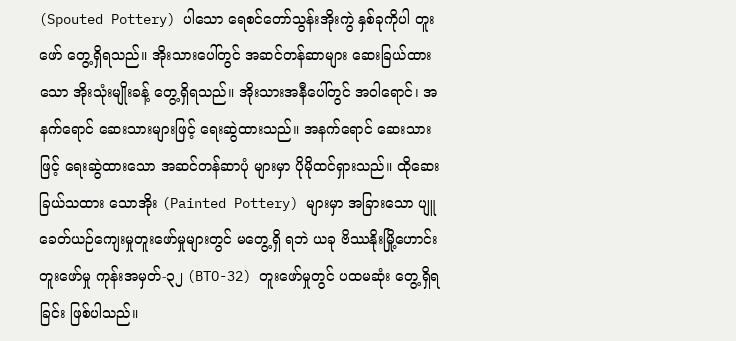(Spouted Pottery) ပါသော ရေစင်တော်သွန်းအိုးကွဲ နှစ်ခုကိုပါ တူးဖော် တွေ့ရှိရသည်။ အိုးသားပေါ်တွင် အဆင်တန်ဆာများ ဆေးခြယ်ထားသော အိုးသုံးမျိုးခန့် တွေ့ရှိရသည်။ အိုးသားအနီပေါ်တွင် အဝါရောင်၊ အနက်ရောင် ဆေးသားများဖြင့် ရေးဆွဲထားသည်။ အနက်ရောင် ဆေးသားဖြင့် ရေးဆွဲထားသော အဆင်တန်ဆာပုံ များမှာ ပိုမိုထင်ရှားသည်။ ထိုဆေးခြယ်သထား သောအိုး (Painted Pottery) များမှာ အခြားသော ပျူခေတ်ယဉ်ကျေးမှုတူးဖော်မှုများတွင် မတွေ့ရှိ ရဘဲ ယခု ဗိဿနိုးမြို့ဟောင်း တူးဖော်မှု ကုန်းအမှတ်-၃၂ (BTO-32) တူးဖော်မှုတွင် ပထမဆုံး တွေ့ရှိရခြင်း ဖြစ်ပါသည်။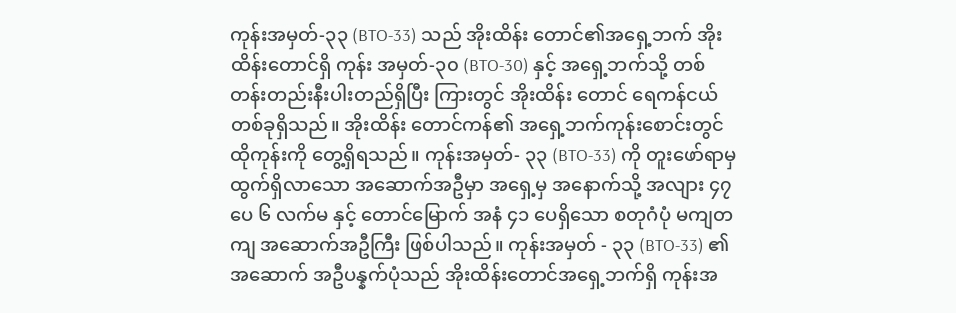ကုန်းအမှတ်-၃၃ (BTO-33) သည် အိုးထိန်း တောင်၏အရှေ့ဘက် အိုးထိန်းတောင်ရှိ ကုန်း အမှတ်-၃၀ (BTO-30) နှင့် အရှေ့ဘက်သို့ တစ်တန်းတည်းနီးပါးတည်ရှိပြီး ကြားတွင် အိုးထိန်း တောင် ရေကန်ငယ်တစ်ခုရှိသည်။ အိုးထိန်း တောင်ကန်၏ အရှေ့ဘက်ကုန်းစောင်းတွင် ထိုကုန်းကို တွေ့ရှိရသည်။ ကုန်းအမှတ်- ၃၃ (BTO-33) ကို တူးဖော်ရာမှထွက်ရှိလာသော အဆောက်အဦမှာ အရှေ့မှ အနောက်သို့ အလျား ၄၇ ပေ ၆ လက်မ နှင့် တောင်မြောက် အနံ ၄၁ ပေရှိသော စတုဂံပုံ မကျတကျ အဆောက်အဦကြီး ဖြစ်ပါသည်။ ကုန်းအမှတ် - ၃၃ (BTO-33) ၏ အဆောက် အဦပန္နက်ပုံသည် အိုးထိန်းတောင်အရှေ့ဘက်ရှိ ကုန်းအ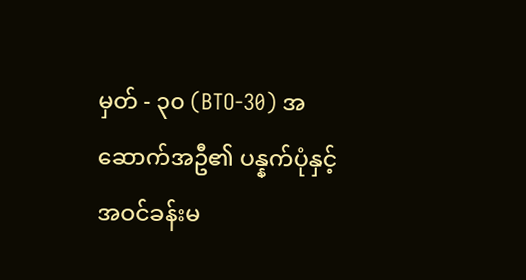မှတ် - ၃၀ (BTO-30) အဆောက်အဦ၏ ပန္နက်ပုံနှင့် အဝင်ခန်းမ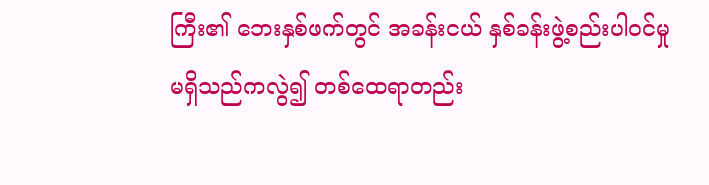ကြီး၏ ဘေးနှစ်ဖက်တွင် အခန်းငယ် နှစ်ခန်းဖွဲ့စည်းပါဝင်မှု မရှိသည်ကလွဲ၍ တစ်ထေရာတည်း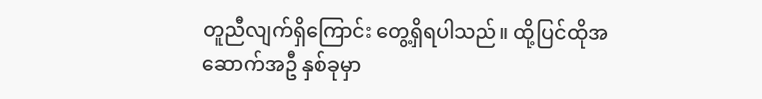တူညီလျက်ရှိကြောင်း တွေ့ရှိရပါသည်။ ထို့ပြင်ထိုအဆောက်အဦ နှစ်ခုမှာ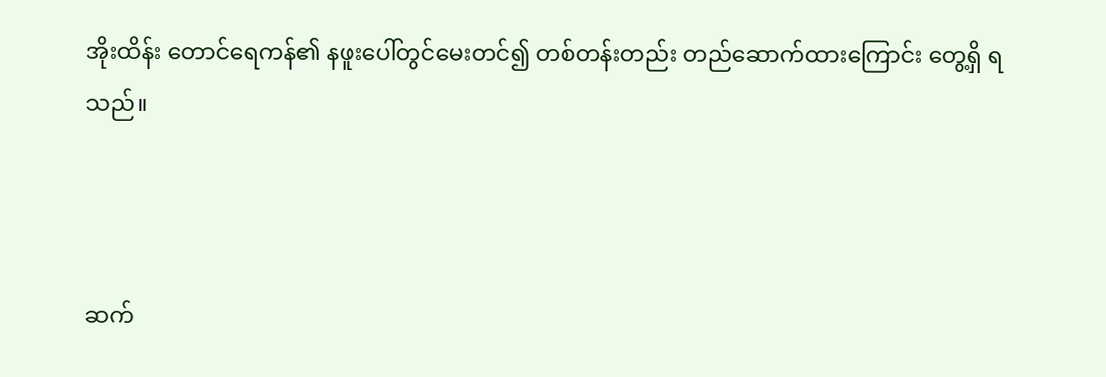အိုးထိန်း တောင်ရေကန်၏ နဖူးပေါ်တွင်မေးတင်၍ တစ်တန်းတည်း တည်ဆောက်ထားကြောင်း တွေ့ရှိ ရသည်။



ဆက်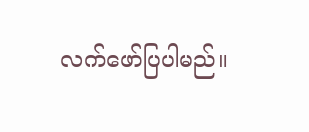လက်ဖော်ပြပါမည်။